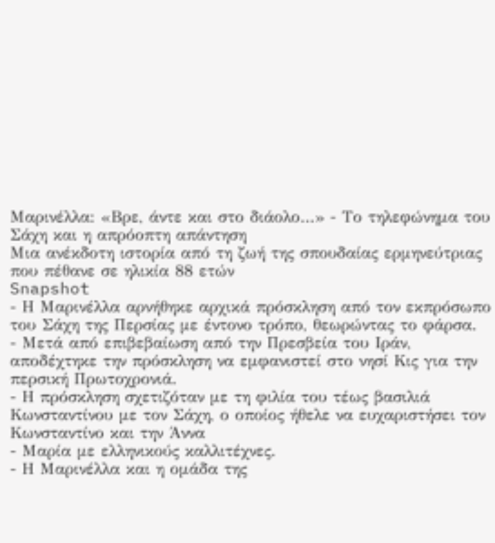Μαρινέλλα: «Βρε, άντε και στο διάολο…» - Το τηλεφώνημα του Σάχη και η απρόοπτη απάντηση
Μια ανέκδοτη ιστορία από τη ζωή της σπουδαίας ερμηνεύτριας που πέθανε σε ηλικία 88 ετών
Snapshot
- Η Μαρινέλλα αρνήθηκε αρχικά πρόσκληση από τον εκπρόσωπο του Σάχη της Περσίας με έντονο τρόπο, θεωρώντας το φάρσα.
- Μετά από επιβεβαίωση από την Πρεσβεία του Ιράν, αποδέχτηκε την πρόσκληση να εμφανιστεί στο νησί Κις για την περσική Πρωτοχρονιά.
- Η πρόσκληση σχετιζόταν με τη φιλία του τέως βασιλιά Κωνσταντίνου με τον Σάχη, ο οποίος ήθελε να ευχαριστήσει τον Κωνσταντίνο και την Άννα
- Μαρία με ελληνικούς καλλιτέχνες.
- Η Μαρινέλλα και η ομάδα της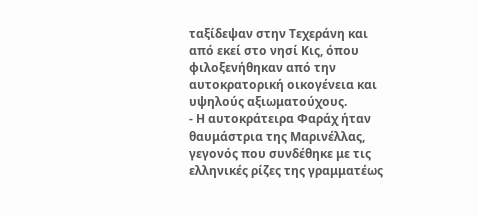ταξίδεψαν στην Τεχεράνη και από εκεί στο νησί Κις, όπου φιλοξενήθηκαν από την αυτοκρατορική οικογένεια και υψηλούς αξιωματούχους.
- Η αυτοκράτειρα Φαράχ ήταν θαυμάστρια της Μαρινέλλας, γεγονός που συνδέθηκε με τις ελληνικές ρίζες της γραμματέως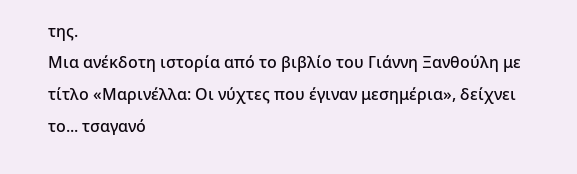της.
Μια ανέκδοτη ιστορία από το βιβλίο του Γιάννη Ξανθούλη με τίτλο «Μαρινέλλα: Οι νύχτες που έγιναν μεσημέρια», δείχνει το... τσαγανό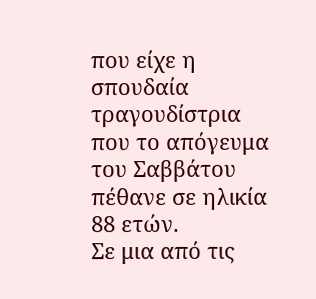που είχε η σπουδαία τραγουδίστρια που το απόγευμα του Σαββάτου πέθανε σε ηλικία 88 ετών.
Σε μια από τις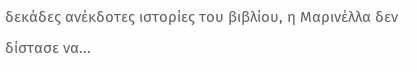δεκάδες ανέκδοτες ιστορίες του βιβλίου, η Μαρινέλλα δεν δίστασε να...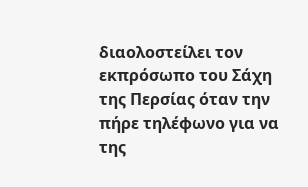διαολοστείλει τον εκπρόσωπο του Σάχη της Περσίας όταν την πήρε τηλέφωνο για να της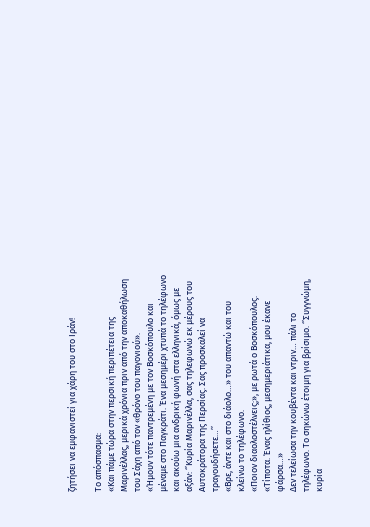ζητήσει να εμφανιστεί για χάρη του στο Ιράν!

Το απόσπασμα:
«Και πάμε τώρα στην περσική περιπέτεια της Μαρινέλλας, μερικά χρόνια πριν από την αποκαθήλωση του Σάχη από τον «θρόνο του παγονιού».
«Ήμουν τότε παντρεμένη με τον Βοσκόπουλο και μέναμε στο Παγκράτι. Ένα μεσημέρι χτυπά το τηλέφωνο και ακούω μια ανδρική φωνή στα ελληνικά, όμως με αξάν: ‘’Κυρία Μαρινέλλα, σας τηλεφωνώ εκ μέρους του Αυτοκράτορα της Περσίας. Σας προσκαλεί να τραγουδήσετε…’’
«Βρε, άντε και στο διάολο…» του απαντώ και του κλείνω το τηλέφωνο.
«Ποιον διαολοστέλνεις;», με ρωτά ο Βοσκόπουλος.
«Τίποτα. Ένας ηλίθιος, μεσημεριάτικα, μου έκανε φάρσα…»
Δεν τελείωσα την κουβέντα και ντριν… πάλι το τηλέφωνο. Το σηκώνω έτοιμη για βρίσιμο. ‘’Συγγνώμη, κυρία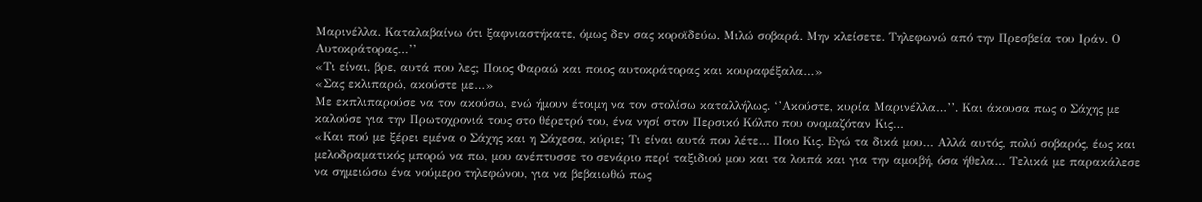Μαρινέλλα. Καταλαβαίνω ότι ξαφνιαστήκατε, όμως δεν σας κοροϊδεύω. Μιλώ σοβαρά. Μην κλείσετε. Τηλεφωνώ από την Πρεσβεία του Ιράν. Ο Αυτοκράτορας…’’
«Τι είναι, βρε, αυτά που λες; Ποιος Φαραώ και ποιος αυτοκράτορας και κουραφέξαλα…»
«Σας εκλιπαρώ, ακούστε με…»
Με εκπλιπαρούσε να τον ακούσω, ενώ ήμουν έτοιμη να τον στολίσω καταλλήλως. ‘’Ακούστε, κυρία Μαρινέλλα…’’. Και άκουσα πως ο Σάχης με καλούσε για την Πρωτοχρονιά τους στο θέρετρό του, ένα νησί στον Περσικό Κόλπο που ονομαζόταν Κις…
«Και πού με ξέρει εμένα ο Σάχης και η Σάχεσα, κύριε; Τι είναι αυτά που λέτε… Ποιο Κις. Εγώ τα δικά μου… Αλλά αυτός, πολύ σοβαρός, έως και μελοδραματικός μπορώ να πω, μου ανέπτυσσε το σενάριο περί ταξιδιού μου και τα λοιπά και για την αμοιβή, όσα ήθελα… Τελικά με παρακάλεσε να σημειώσω ένα νούμερο τηλεφώνου, για να βεβαιωθώ πως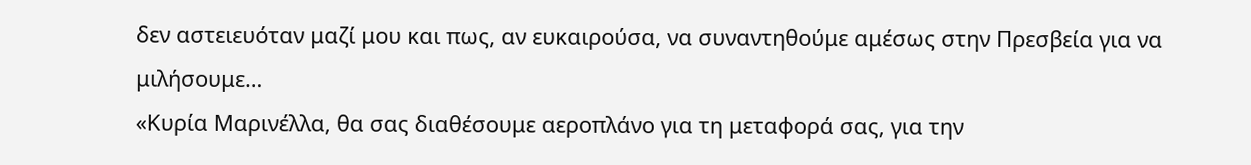δεν αστειευόταν μαζί μου και πως, αν ευκαιρούσα, να συναντηθούμε αμέσως στην Πρεσβεία για να μιλήσουμε…
«Κυρία Μαρινέλλα, θα σας διαθέσουμε αεροπλάνο για τη μεταφορά σας, για την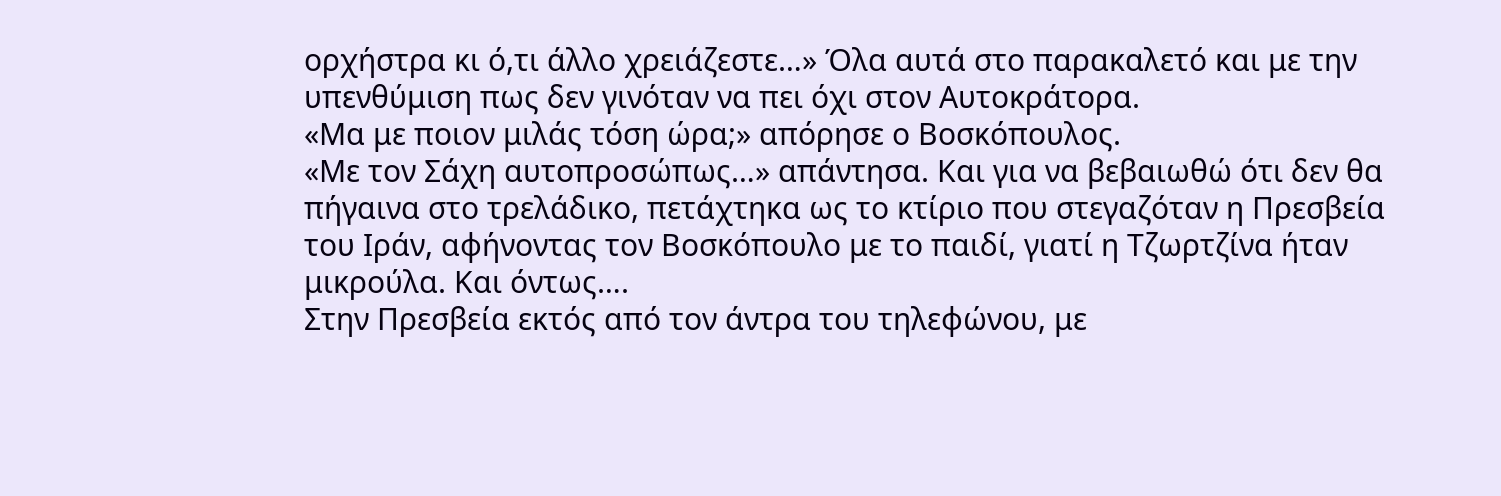ορχήστρα κι ό,τι άλλο χρειάζεστε…» Όλα αυτά στο παρακαλετό και με την υπενθύμιση πως δεν γινόταν να πει όχι στον Αυτοκράτορα.
«Μα με ποιον μιλάς τόση ώρα;» απόρησε ο Βοσκόπουλος.
«Με τον Σάχη αυτοπροσώπως…» απάντησα. Και για να βεβαιωθώ ότι δεν θα πήγαινα στο τρελάδικο, πετάχτηκα ως το κτίριο που στεγαζόταν η Πρεσβεία του Ιράν, αφήνοντας τον Βοσκόπουλο με το παιδί, γιατί η Τζωρτζίνα ήταν μικρούλα. Και όντως….
Στην Πρεσβεία εκτός από τον άντρα του τηλεφώνου, με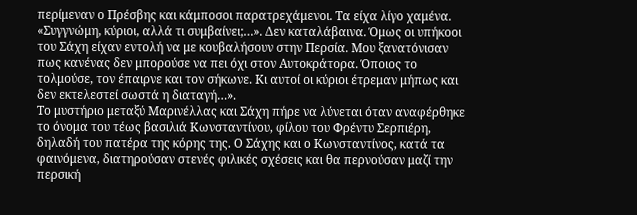περίμεναν ο Πρέσβης και κάμποσοι παρατρεχάμενοι. Τα είχα λίγο χαμένα.
«Συγγνώμη, κύριοι, αλλά τι συμβαίνει;…». Δεν καταλάβαινα. Όμως οι υπήκοοι του Σάχη είχαν εντολή να με κουβαλήσουν στην Περσία. Μου ξανατόνισαν πως κανένας δεν μπορούσε να πει όχι στον Αυτοκράτορα. Όποιος το τολμούσε, τον έπαιρνε και τον σήκωνε. Κι αυτοί οι κύριοι έτρεμαν μήπως και δεν εκτελεστεί σωστά η διαταγή…».
Το μυστήριο μεταξύ Μαρινέλλας και Σάχη πήρε να λύνεται όταν αναφέρθηκε το όνομα του τέως βασιλιά Κωνσταντίνου, φίλου του Φρέντυ Σερπιέρη, δηλαδή του πατέρα της κόρης της. Ο Σάχης και ο Κωνσταντίνος, κατά τα φαινόμενα, διατηρούσαν στενές φιλικές σχέσεις και θα περνούσαν μαζί την περσική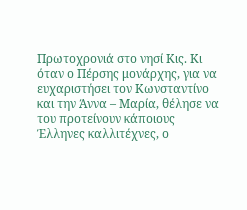Πρωτοχρονιά στο νησί Κις. Κι όταν ο Πέρσης μονάρχης, για να ευχαριστήσει τον Κωνσταντίνο και την Άννα – Μαρία, θέλησε να του προτείνουν κάποιους Έλληνες καλλιτέχνες, ο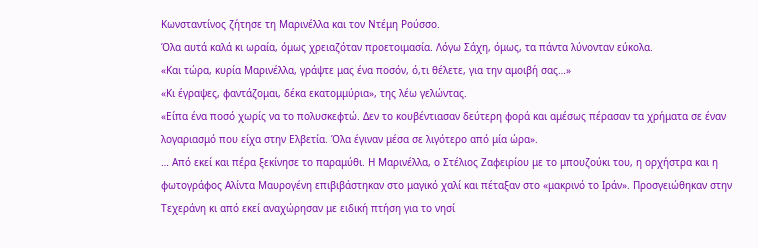Κωνσταντίνος ζήτησε τη Μαρινέλλα και τον Ντέμη Ρούσσο.
Όλα αυτά καλά κι ωραία, όμως χρειαζόταν προετοιμασία. Λόγω Σάχη, όμως, τα πάντα λύνονταν εύκολα.
«Και τώρα, κυρία Μαρινέλλα, γράψτε μας ένα ποσόν, ό,τι θέλετε, για την αμοιβή σας…»
«Κι έγραψες, φαντάζομαι, δέκα εκατομμύρια», της λέω γελώντας.
«Είπα ένα ποσό χωρίς να το πολυσκεφτώ. Δεν το κουβέντιασαν δεύτερη φορά και αμέσως πέρασαν τα χρήματα σε έναν λογαριασμό που είχα στην Ελβετία. Όλα έγιναν μέσα σε λιγότερο από μία ώρα».
… Από εκεί και πέρα ξεκίνησε το παραμύθι. Η Μαρινέλλα, ο Στέλιος Ζαφειρίου με το μπουζούκι του, η ορχήστρα και η φωτογράφος Αλίντα Μαυρογένη επιβιβάστηκαν στο μαγικό χαλί και πέταξαν στο «μακρινό το Ιράν». Προσγειώθηκαν στην Τεχεράνη κι από εκεί αναχώρησαν με ειδική πτήση για το νησί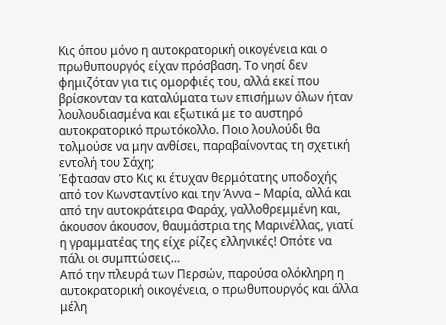Κις όπου μόνο η αυτοκρατορική οικογένεια και ο πρωθυπουργός είχαν πρόσβαση. Το νησί δεν φημιζόταν για τις ομορφιές του, αλλά εκεί που βρίσκονταν τα καταλύματα των επισήμων όλων ήταν λουλουδιασμένα και εξωτικά με το αυστηρό αυτοκρατορικό πρωτόκολλο. Ποιο λουλούδι θα τολμούσε να μην ανθίσει, παραβαίνοντας τη σχετική εντολή του Σάχη;
Έφτασαν στο Κις κι έτυχαν θερμότατης υποδοχής από τον Κωνσταντίνο και την Άννα – Μαρία, αλλά και από την αυτοκράτειρα Φαράχ, γαλλοθρεμμένη και, άκουσον άκουσον, θαυμάστρια της Μαρινέλλας, γιατί η γραμματέας της είχε ρίζες ελληνικές! Οπότε να πάλι οι συμπτώσεις…
Από την πλευρά των Περσών, παρούσα ολόκληρη η αυτοκρατορική οικογένεια, ο πρωθυπουργός και άλλα μέλη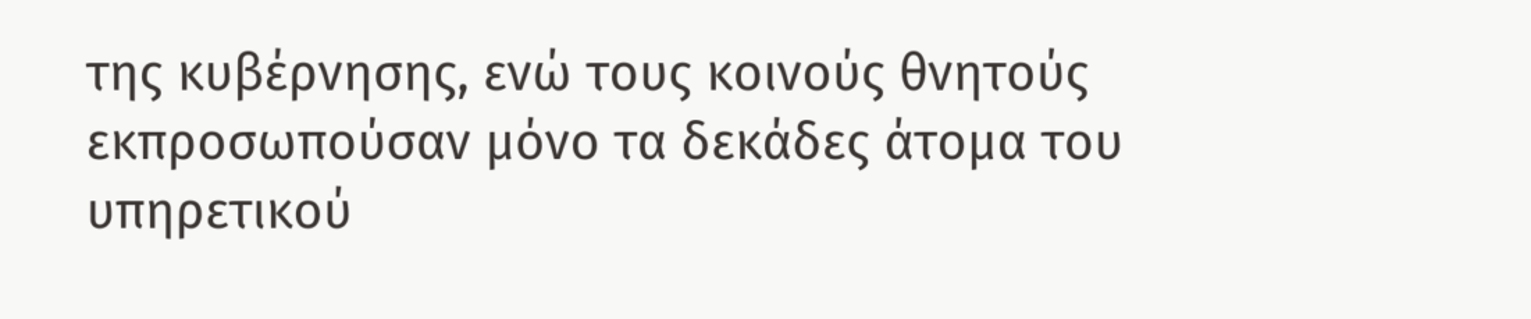της κυβέρνησης, ενώ τους κοινούς θνητούς εκπροσωπούσαν μόνο τα δεκάδες άτομα του υπηρετικού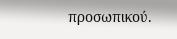προσωπικού.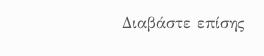Διαβάστε επίσης